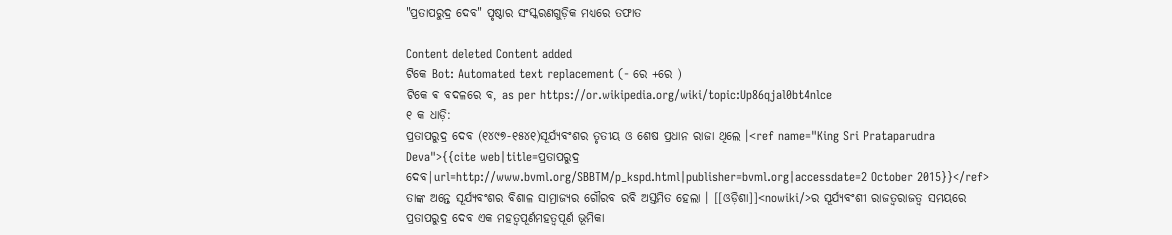"ପ୍ରତାପରୁଦ୍ର ଦେବ" ପୃଷ୍ଠାର ସଂସ୍କରଣ‌ଗୁଡ଼ିକ ମଧ୍ୟରେ ତଫାତ

Content deleted Content added
ଟିକେ Bot: Automated text replacement (- ରେ +ରେ )
ଟିକେ ଵ ବଦଳରେ ବ, as per https://or.wikipedia.org/wiki/topic:Up86qjal0bt4nlce
୧ କ ଧାଡ଼ି:
ପ୍ରତାପରୁଦ୍ର ଦେବ (୧୪୯୭-୧୫୪୧)ସୂର୍ଯ୍ୟବଂଶର ତୃତୀୟ ଓ ଶେଷ ପ୍ରଧାନ ରାଜା ଥିଲେ ।<ref name="King Sri Prataparudra Deva">{{cite web|title=ପ୍ରତାପରୁଦ୍ର ଦେବ|url=http://www.bvml.org/SBBTM/p_kspd.html|publisher=bvml.org|accessdate=2 October 2015}}</ref> ତାଙ୍କ ଅନ୍ତେ ସୂର୍ଯ୍ୟବଂଶର ବିଶାଳ ସାମ୍ରାଜ୍ୟର ଗୌରବ ରବି ଅସ୍ତମିତ ହେଲା । [[ଓଡ଼ିଶା]]<nowiki/>ର ସୂର୍ଯ୍ୟବଂଶୀ ରାଜତ୍ଵରାଜତ୍ବ ସମୟରେ ପ୍ରତାପରୁଦ୍ର ଦେବ ଏକ ମହତ୍ଵପୂର୍ଣମହତ୍ବପୂର୍ଣ ଭୂମିକା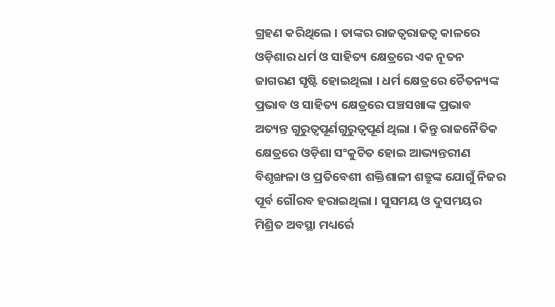ଗ୍ରହଣ କରିଥିଲେ । ତାଙ୍କର ରାଜତ୍ଵରାଜତ୍ବ କାଳରେ ଓଡ଼ିଶାର ଧର୍ମ ଓ ସାହିତ୍ୟ କ୍ଷେତ୍ରରେ ଏକ ନୂତନ ଜାଗରଣ ସୃଷ୍ଟି ହୋଇଥିଲା । ଧର୍ମ କ୍ଷେତ୍ରରେ ଚୈତନ୍ୟଙ୍କ ପ୍ରଭାବ ଓ ସାହିତ୍ୟ କ୍ଷେତ୍ରରେ ପଞ୍ଚସଖାଙ୍କ ପ୍ରଭାବ ଅତ୍ୟନ୍ତ ଗୁରୁତ୍ଵପୂର୍ଣଗୁରୁତ୍ବପୂର୍ଣ ଥିଲା । କିନ୍ତୁ ରାଜନୈତିକ କ୍ଷେତ୍ରରେ ଓଡ଼ିଶା ସଂକୁଚିତ ହୋଇ ଆଭ୍ୟନ୍ତରୀଣ ବିଶୃଙ୍ଖଳା ଓ ପ୍ରତିବେଶୀ ଶକ୍ତିଶାଳୀ ଶତ୍ରୁଙ୍କ ଯୋଗୁଁ ନିଜର ପୂର୍ବ ଗୌରବ ହରାଇଥିଲା । ସୁସମୟ ଓ ଦୁସମୟର ମିଶ୍ରିତ ଅବସ୍ଥା ମଧ୍ୟର୍ରେ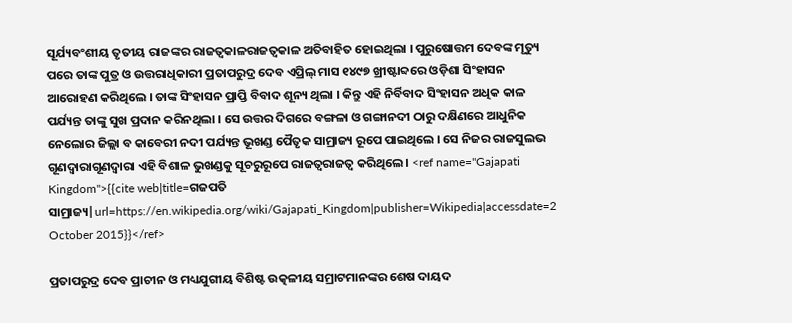ସୂର୍ଯ୍ୟବଂଶୀୟ ତୃତୀୟ ରାଜଙ୍କର ରାଜତ୍ଵକାଳରାଜତ୍ବକାଳ ଅତିବାହିତ ହୋଇଥିଲା । ପୁରୁଷୋତ୍ତମ ଦେବଙ୍କ ମୃତ୍ୟୁ ପରେ ତାଙ୍କ ପୁତ୍ର ଓ ଉତ୍ତରାଧିକାରୀ ପ୍ରତାପରୁଦ୍ର ଦେବ ଏପ୍ରିଲ୍ ମାସ ୧୪୯୭ ଖ୍ରୀଷ୍ଟାବ୍ଦରେ ଓଡ଼ିଶା ସିଂହାସନ ଆରୋହଣ କରିଥିଲେ । ତାଙ୍କ ସିଂହାସନ ପ୍ରାପ୍ତି ବିବାଦ ଶୂନ୍ୟ ଥିଲା । କିନ୍ତୁ ଏହି ନିର୍ବିବାଦ ସିଂହାସନ ଅଧିକ କାଳ ପର୍ଯ୍ୟନ୍ତ ତାଙ୍କୁ ସୁଖ ପ୍ରଦାନ କରିନଥିଲା । ସେ ଉତ୍ତର ଦିଗରେ ବଙ୍ଗଳା ଓ ଗଙ୍ଗାନଦୀ ଠାରୁ ଦକ୍ଷିଣରେ ଆଧୁନିକ ନେଲୋର ଜିଲ୍ଲା ବ କାବେରୀ ନଦୀ ପର୍ଯ୍ୟନ୍ତ ଭୂଖଣ୍ଡ ପୈତୃକ ସାମ୍ରାଜ୍ୟ ରୂପେ ପାଇଥିଲେ । ସେ ନିଜର ରାଜସୁଲଭ ଗୂଣଦ୍ଵାରାଗୂଣଦ୍ବାରା ଏହି ବିଶାଳ ଭୁଖଣ୍ଡକୁ ସୂଚରୁରୂପେ ରାଜତ୍ଵରାଜତ୍ବ କରିଥିଲେ । <ref name="Gajapati Kingdom">{{cite web|title=ଗଜପତି ସାମ୍ରାଜ୍ୟ|url=https://en.wikipedia.org/wiki/Gajapati_Kingdom|publisher=Wikipedia|accessdate=2 October 2015}}</ref>

ପ୍ରତାପରୁଦ୍ର ଦେବ ପ୍ରାଚୀନ ଓ ମଧ୍ୟଯୁଗୀୟ ବିଶିଷ୍ଟ ଉତ୍କଳୀୟ ସମ୍ରାଟମାନଙ୍କର ଶେଷ ଦାୟଦ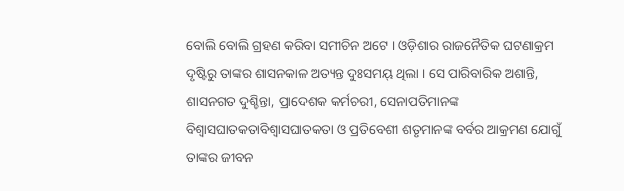ବୋଲି ବୋଲି ଗ୍ରହଣ କରିବା ସମୀଚିନ ଅଟେ । ଓଡ଼ିଶାର ରାଜନୈତିକ ଘଟଣାକ୍ରମ ଦୃଷ୍ଟିରୁ ତାଙ୍କର ଶାସନକାଳ ଅତ୍ୟନ୍ତ ଦୁଃସମୟ୍ ଥିଲା । ସେ ପାରିବାରିକ ଅଶାନ୍ତି, ଶାସନଗତ ଦୁଶ୍ଚିନ୍ତା, ପ୍ରାଦେଶକ କର୍ମଚରୀ, ସେନାପତିମାନଙ୍କ ବିଶ୍ଵାସଘାତକତାବିଶ୍ବାସଘାତକତା ଓ ପ୍ରତିବେଶୀ ଶତୃମାନଙ୍କ ବର୍ବର ଆକ୍ରମଣ ଯୋଗୁଁ ତାଙ୍କର ଜୀବନ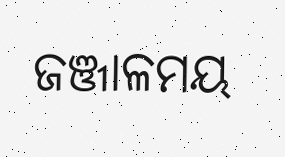ଜଞ୍ଜାଳମୟ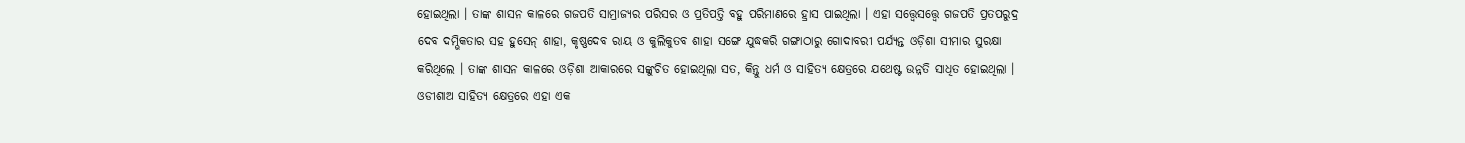ହୋଇଥିଲା । ତାଙ୍କ ଶାସନ କାଳରେ ଗଜପତି ସାମ୍ରାଜ୍ୟର ପରିସର ଓ ପ୍ରତିପତ୍ତି ବହୁ ପରିମାଣରେ ହ୍ରାସ ପାଇଥିଲା । ଏହା ସତ୍ତ୍ଵେସତ୍ତ୍ବେ ଗଜପତି ପ୍ରତପରୁଦ୍ର ଦେବ ଦମ୍ଭିକତାର ସହ ହୁସେନ୍ ଶାହା, କୃଷ୍ଣଦେବ ରାୟ ଓ କୁଲିକୁତବ ଶାହା ସଙ୍ଗେ ଯୁଦ୍ଧକରି ଗଙ୍ଗାଠାରୁ ଗୋଦାବରୀ ପର୍ଯ୍ୟନ୍ତ ଓଡ଼ିଶା ସୀମାର ସୁରକ୍ଷା କରିଥିଲେ । ତାଙ୍କ ଶାସନ କାଳରେ ଓଡ଼ିଶା ଆକାରରେ ସଙ୍କୁଚିତ ହୋଇଥିଲା ସତ, କିନ୍ତୁ ଧର୍ମ ଓ ସାହିତ୍ୟ କ୍ଷେତ୍ରରେ ଯଥେଷ୍ଟ ଉନ୍ନତି ସାଧିତ ହୋଇଥିଲା । ଓଡୀଶାଅ ସାହିତ୍ୟ କ୍ଷେତ୍ରରେ ଏହା ଏକ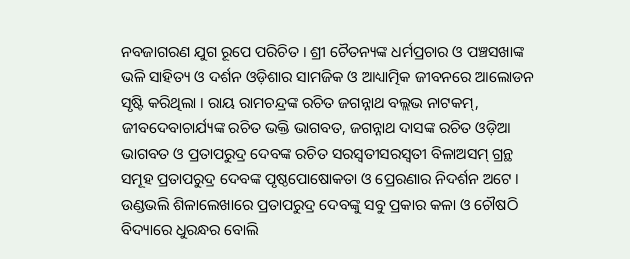ନବଜାଗରଣ ଯୁଗ ରୂପେ ପରିଚିତ । ଶ୍ରୀ ଚୈତନ୍ୟଙ୍କ ଧର୍ମପ୍ରଚାର ଓ ପଞ୍ଚସଖାଙ୍କ ଭଳି ସାହିତ୍ୟ ଓ ଦର୍ଶନ ଓଡ଼ିଶାର ସାମଜିକ ଓ ଆଧ୍ୟାତ୍ମିକ ଜୀବନରେ ଆଲୋଡନ ସୃଷ୍ଟି କରିଥିଲା । ରାୟ ରାମଚନ୍ଦ୍ରଙ୍କ ରଚିତ ଜଗନ୍ନାଥ ବଲ୍ଲଭ ନାଟକମ୍, ଜୀବଦେବାଚାର୍ଯ୍ୟଙ୍କ ରଚିତ ଭକ୍ତି ଭାଗବତ, ଜଗନ୍ନାଥ ଦାସଙ୍କ ରଚିତ ଓଡ଼ିଆ ଭାଗବତ ଓ ପ୍ରତାପରୁଦ୍ର ଦେବଙ୍କ ରଚିତ ସରସ୍ଵତୀସରସ୍ବତୀ ବିଳାଅସମ୍ ଗ୍ରନ୍ଥ ସମୂହ ପ୍ରତାପରୁଦ୍ର ଦେବଙ୍କ ପୃଷ୍ଠପୋଷୋକତା ଓ ପ୍ରେରଣାର ନିଦର୍ଶନ ଅଟେ । ଉଣ୍ଡଭଲି ଶିଳାଲେଖାରେ ପ୍ରତାପରୁଦ୍ର ଦେବଙ୍କୁ ସବୁ ପ୍ରକାର କଳା ଓ ଚୌଷଠି ବିଦ୍ୟାରେ ଧୁରନ୍ଧର ବୋଲି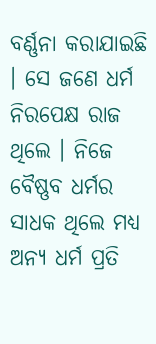ବର୍ଣ୍ଣନା କରାଯାଇଛି । ସେ ଜଣେ ଧର୍ମ ନିରପେକ୍ଷ ରାଜ ଥିଲେ । ନିଜେ ବୈଷ୍ଣବ ଧର୍ମର ସାଧକ ଥିଲେ ମଧ୍ୟ ଅନ୍ୟ ଧର୍ମ ପ୍ରତି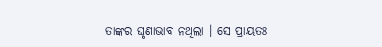ତାଙ୍କର ଘୃଣାଭାବ ନଥିଲା । ସେ ପ୍ରାୟତଃ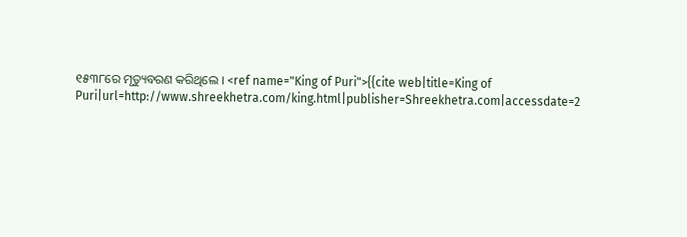୧୫୩୮ରେ ମୃତ୍ୟୁବରଣ କରିଥିଲେ । <ref name="King of Puri">{{cite web|title=King of Puri|url=http://www.shreekhetra.com/king.html|publisher=Shreekhetra.com|accessdate=2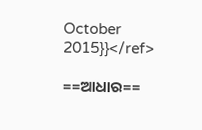October 2015}}</ref>

==ଆଧାର==